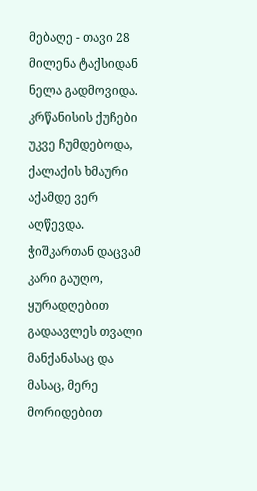მებაღე - თავი 28
მილენა ტაქსიდან ნელა გადმოვიდა. კრწანისის ქუჩები უკვე ჩუმდებოდა, ქალაქის ხმაური აქამდე ვერ აღწევდა. ჭიშკართან დაცვამ კარი გაუღო, ყურადღებით გადაავლეს თვალი მანქანასაც და მასაც, მერე მორიდებით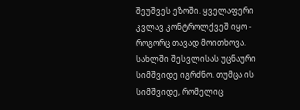შეუშვეს ეზოში. ყველაფერი კვლავ კონტროლქვეშ იყო - როგორც თავად მოითხოვა. სახლში შესვლისას უცნაური სიმშვიდე იგრძნო. თუმცა ის სიმშვიდე, რომელიც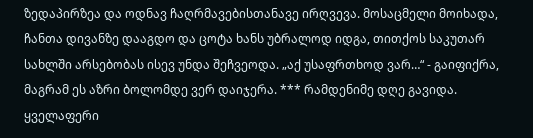ზედაპირზეა და ოდნავ ჩაღრმავებისთანავე ირღვევა. მოსაცმელი მოიხადა, ჩანთა დივანზე დააგდო და ცოტა ხანს უბრალოდ იდგა, თითქოს საკუთარ სახლში არსებობას ისევ უნდა შეჩვეოდა. „აქ უსაფრთხოდ ვარ…“ - გაიფიქრა, მაგრამ ეს აზრი ბოლომდე ვერ დაიჯერა. *** რამდენიმე დღე გავიდა. ყველაფერი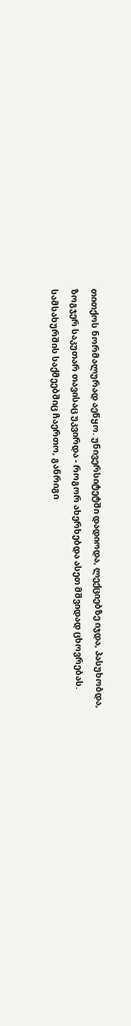თითქოს ნორმალურად აეწყო. უნივერსიტეტში დადიოდა, ლექციებზე იჯდა, პასუხობდა, ზოგჯერ საკუთარ თავისაც უკვირდა - როგორ ახერხებდა ასეთ მშვიდად ცხოვრებას. სამსახურშის საქმეებშიც ჩაერთო, განრიგი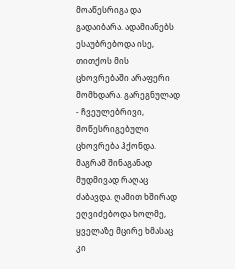მოაწესრიგა და გადაიბარა. ადამიანებს ესაუბრებოდა ისე, თითქოს მის ცხოვრებაში არაფერი მომხდარა. გარეგნულად - ჩვეულებრივი, მოწესრიგებული ცხოვრება ჰქონდა. მაგრამ შინაგანად მუდმივად რაღაც ძაბავდა. ღამით ხშირად ეღვიძებოდა ხოლმე, ყველაზე მცირე ხმასაც კი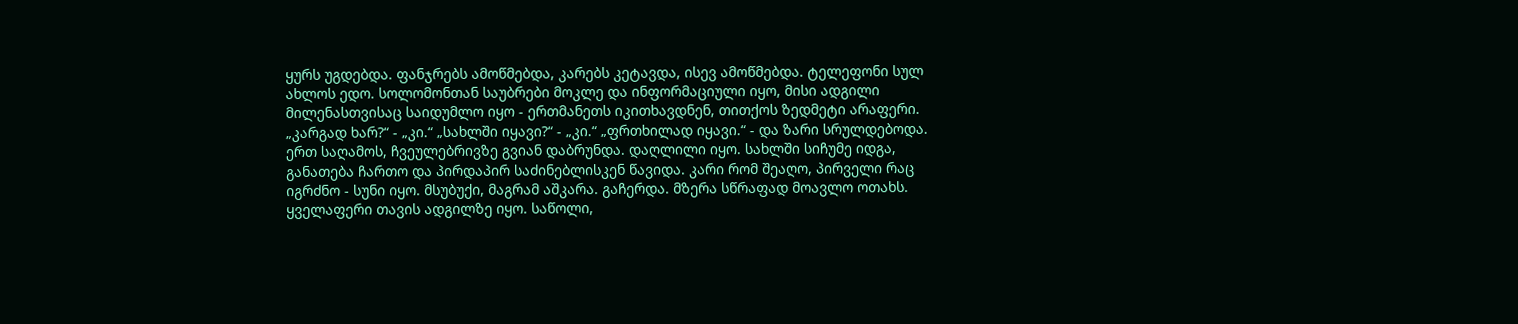ყურს უგდებდა. ფანჯრებს ამოწმებდა, კარებს კეტავდა, ისევ ამოწმებდა. ტელეფონი სულ ახლოს ედო. სოლომონთან საუბრები მოკლე და ინფორმაციული იყო, მისი ადგილი მილენასთვისაც საიდუმლო იყო - ერთმანეთს იკითხავდნენ, თითქოს ზედმეტი არაფერი. „კარგად ხარ?“ - „კი.“ „სახლში იყავი?“ - „კი.“ „ფრთხილად იყავი.“ - და ზარი სრულდებოდა. ერთ საღამოს, ჩვეულებრივზე გვიან დაბრუნდა. დაღლილი იყო. სახლში სიჩუმე იდგა, განათება ჩართო და პირდაპირ საძინებლისკენ წავიდა. კარი რომ შეაღო, პირველი რაც იგრძნო - სუნი იყო. მსუბუქი, მაგრამ აშკარა. გაჩერდა. მზერა სწრაფად მოავლო ოთახს. ყველაფერი თავის ადგილზე იყო. საწოლი,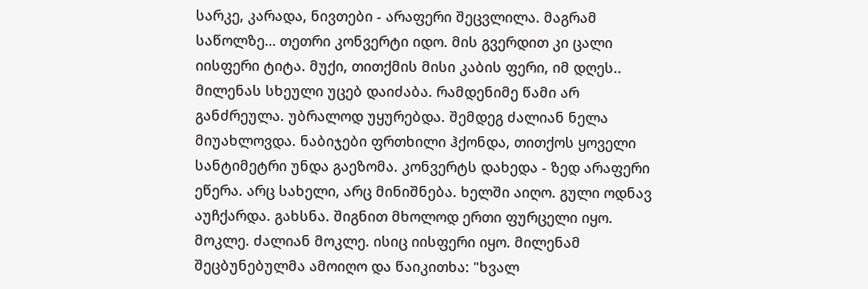სარკე, კარადა, ნივთები - არაფერი შეცვლილა. მაგრამ საწოლზე… თეთრი კონვერტი იდო. მის გვერდით კი ცალი იისფერი ტიტა. მუქი, თითქმის მისი კაბის ფერი, იმ დღეს.. მილენას სხეული უცებ დაიძაბა. რამდენიმე წამი არ განძრეულა. უბრალოდ უყურებდა. შემდეგ ძალიან ნელა მიუახლოვდა. ნაბიჯები ფრთხილი ჰქონდა, თითქოს ყოველი სანტიმეტრი უნდა გაეზომა. კონვერტს დახედა - ზედ არაფერი ეწერა. არც სახელი, არც მინიშნება. ხელში აიღო. გული ოდნავ აუჩქარდა. გახსნა. შიგნით მხოლოდ ერთი ფურცელი იყო. მოკლე. ძალიან მოკლე. ისიც იისფერი იყო. მილენამ შეცბუნებულმა ამოიღო და წაიკითხა: "ხვალ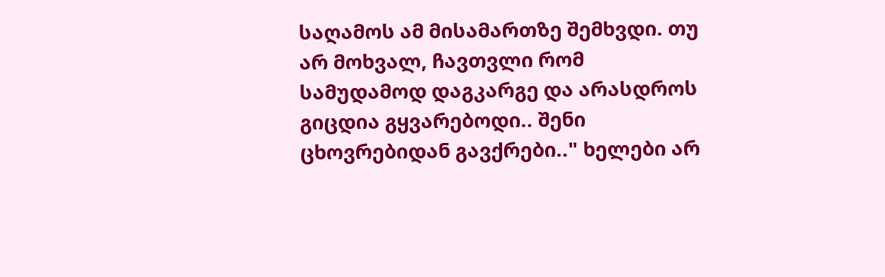საღამოს ამ მისამართზე შემხვდი. თუ არ მოხვალ, ჩავთვლი რომ სამუდამოდ დაგკარგე და არასდროს გიცდია გყვარებოდი.. შენი ცხოვრებიდან გავქრები.." ხელები არ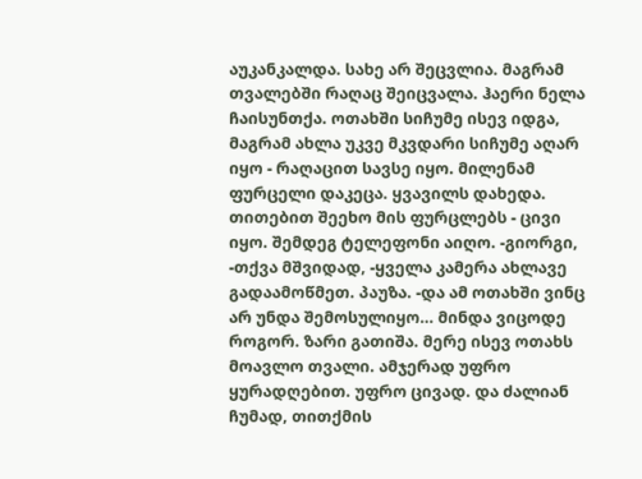აუკანკალდა. სახე არ შეცვლია. მაგრამ თვალებში რაღაც შეიცვალა. ჰაერი ნელა ჩაისუნთქა. ოთახში სიჩუმე ისევ იდგა, მაგრამ ახლა უკვე მკვდარი სიჩუმე აღარ იყო - რაღაცით სავსე იყო. მილენამ ფურცელი დაკეცა. ყვავილს დახედა. თითებით შეეხო მის ფურცლებს - ცივი იყო. შემდეგ ტელეფონი აიღო. -გიორგი, -თქვა მშვიდად, -ყველა კამერა ახლავე გადაამოწმეთ. პაუზა. -და ამ ოთახში ვინც არ უნდა შემოსულიყო… მინდა ვიცოდე როგორ. ზარი გათიშა. მერე ისევ ოთახს მოავლო თვალი. ამჯერად უფრო ყურადღებით. უფრო ცივად. და ძალიან ჩუმად, თითქმის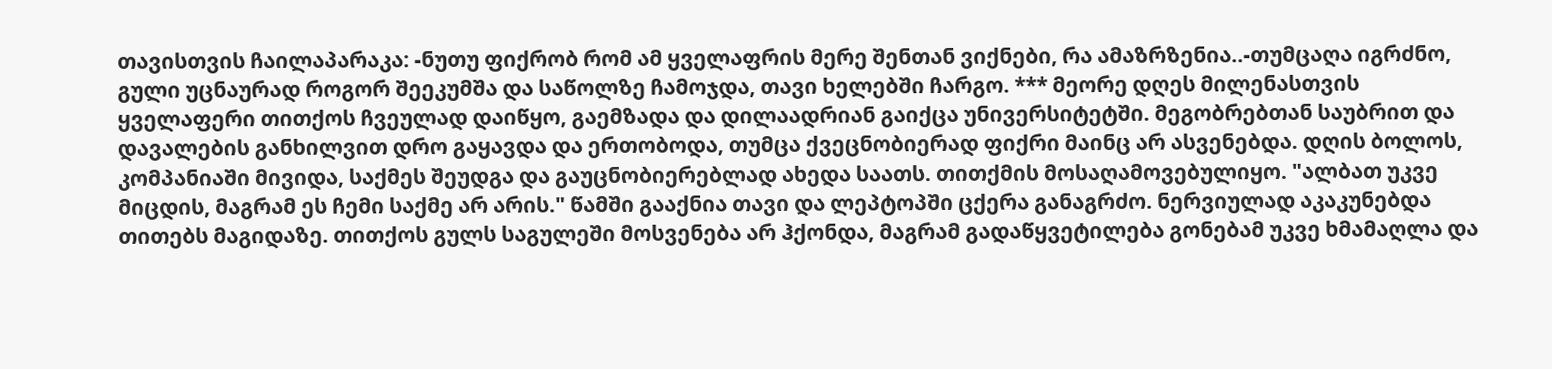თავისთვის ჩაილაპარაკა: -ნუთუ ფიქრობ რომ ამ ყველაფრის მერე შენთან ვიქნები, რა ამაზრზენია..-თუმცაღა იგრძნო, გული უცნაურად როგორ შეეკუმშა და საწოლზე ჩამოჯდა, თავი ხელებში ჩარგო. *** მეორე დღეს მილენასთვის ყველაფერი თითქოს ჩვეულად დაიწყო, გაემზადა და დილაადრიან გაიქცა უნივერსიტეტში. მეგობრებთან საუბრით და დავალების განხილვით დრო გაყავდა და ერთობოდა, თუმცა ქვეცნობიერად ფიქრი მაინც არ ასვენებდა. დღის ბოლოს, კომპანიაში მივიდა, საქმეს შეუდგა და გაუცნობიერებლად ახედა საათს. თითქმის მოსაღამოვებულიყო. "ალბათ უკვე მიცდის, მაგრამ ეს ჩემი საქმე არ არის." წამში გააქნია თავი და ლეპტოპში ცქერა განაგრძო. ნერვიულად აკაკუნებდა თითებს მაგიდაზე. თითქოს გულს საგულეში მოსვენება არ ჰქონდა, მაგრამ გადაწყვეტილება გონებამ უკვე ხმამაღლა და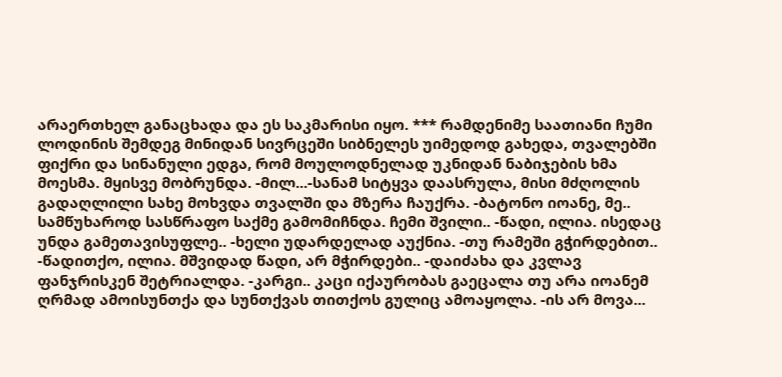არაერთხელ განაცხადა და ეს საკმარისი იყო. *** რამდენიმე საათიანი ჩუმი ლოდინის შემდეგ მინიდან სივრცეში სიბნელეს უიმედოდ გახედა, თვალებში ფიქრი და სინანული ედგა, რომ მოულოდნელად უკნიდან ნაბიჯების ხმა მოესმა. მყისვე მობრუნდა. -მილ...-სანამ სიტყვა დაასრულა, მისი მძღოლის გადაღლილი სახე მოხვდა თვალში და მზერა ჩაუქრა. -ბატონო იოანე, მე.. სამწუხაროდ სასწრაფო საქმე გამომიჩნდა. ჩემი შვილი.. -წადი, ილია. ისედაც უნდა გამეთავისუფლე.. -ხელი უდარდელად აუქნია. -თუ რამეში გჭირდებით.. -წადითქო, ილია. მშვიდად წადი, არ მჭირდები.. -დაიძახა და კვლავ ფანჯრისკენ შეტრიალდა. -კარგი.. კაცი იქაურობას გაეცალა თუ არა იოანემ ღრმად ამოისუნთქა და სუნთქვას თითქოს გულიც ამოაყოლა. -ის არ მოვა...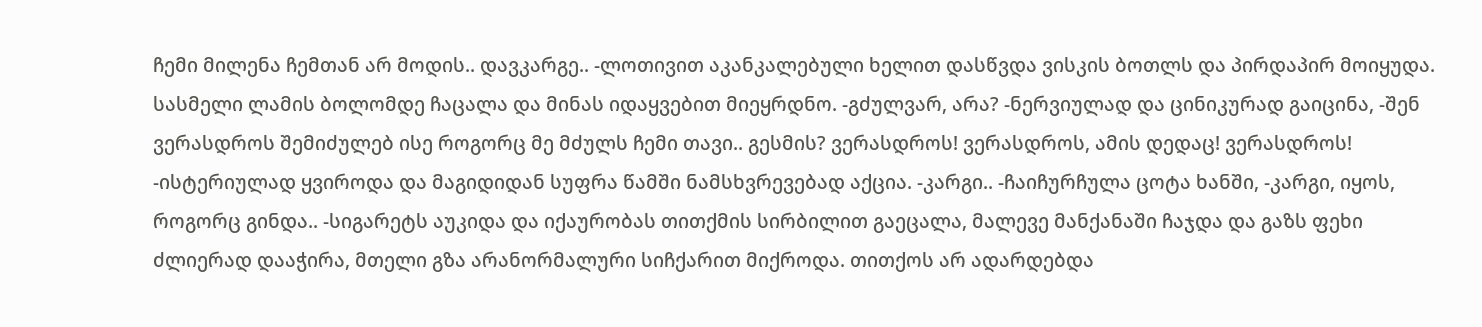ჩემი მილენა ჩემთან არ მოდის.. დავკარგე.. -ლოთივით აკანკალებული ხელით დასწვდა ვისკის ბოთლს და პირდაპირ მოიყუდა. სასმელი ლამის ბოლომდე ჩაცალა და მინას იდაყვებით მიეყრდნო. -გძულვარ, არა? -ნერვიულად და ცინიკურად გაიცინა, -შენ ვერასდროს შემიძულებ ისე როგორც მე მძულს ჩემი თავი.. გესმის? ვერასდროს! ვერასდროს, ამის დედაც! ვერასდროს! -ისტერიულად ყვიროდა და მაგიდიდან სუფრა წამში ნამსხვრევებად აქცია. -კარგი.. -ჩაიჩურჩულა ცოტა ხანში, -კარგი, იყოს, როგორც გინდა.. -სიგარეტს აუკიდა და იქაურობას თითქმის სირბილით გაეცალა, მალევე მანქანაში ჩაჯდა და გაზს ფეხი ძლიერად დააჭირა, მთელი გზა არანორმალური სიჩქარით მიქროდა. თითქოს არ ადარდებდა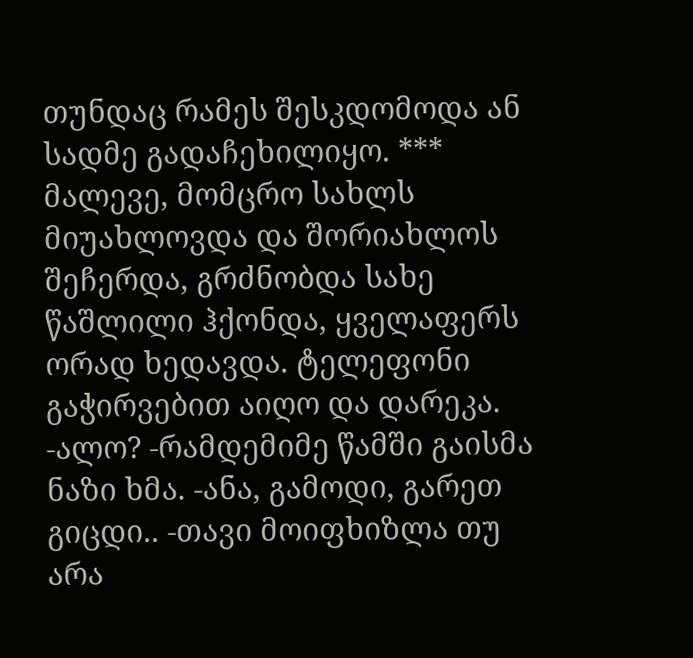თუნდაც რამეს შესკდომოდა ან სადმე გადაჩეხილიყო. *** მალევე, მომცრო სახლს მიუახლოვდა და შორიახლოს შეჩერდა, გრძნობდა სახე წაშლილი ჰქონდა, ყველაფერს ორად ხედავდა. ტელეფონი გაჭირვებით აიღო და დარეკა. -ალო? -რამდემიმე წამში გაისმა ნაზი ხმა. -ანა, გამოდი, გარეთ გიცდი.. -თავი მოიფხიზლა თუ არა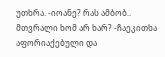უთხრა. -იოანე? რას ამბობ.. მთვრალი ხომ არ ხარ? -ჩაეკითხა აფორიაქებული და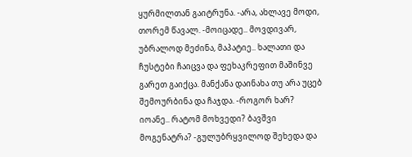ყურმილთან გაიტრუნა. -არა, ახლავე მოდი, თორემ წავალ. -მოიცადე.. მოვდივარ, უბრალოდ მეძინა, მაპატიე.. ხალათი და ჩუსტები ჩაიცვა და ფეხაკრეფით მაშინვე გარეთ გაიქცა. მანქანა დაინახა თუ არა უცებ შემოურბინა და ჩაჯდა. -როგორ ხარ? იოანე.. რატომ მოხვედი? ბავშვი მოგენატრა? -გულუბრყვილოდ შეხედა და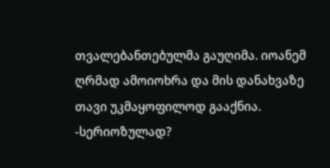თვალებანთებულმა გაუღიმა. იოანემ ღრმად ამოიოხრა და მის დანახვაზე თავი უკმაყოფილოდ გააქნია. -სერიოზულად?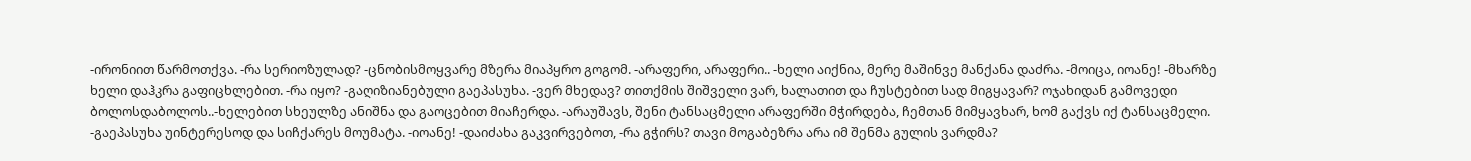-ირონიით წარმოთქვა. -რა სერიოზულად? -ცნობისმოყვარე მზერა მიაპყრო გოგომ. -არაფერი, არაფერი.. -ხელი აიქნია, მერე მაშინვე მანქანა დაძრა. -მოიცა, იოანე! -მხარზე ხელი დაჰკრა გაფიცხლებით. -რა იყო? -გაღიზიანებული გაეპასუხა. -ვერ მხედავ? თითქმის შიშველი ვარ, ხალათით და ჩუსტებით სად მიგყავარ? ოჯახიდან გამოვედი ბოლოსდაბოლოს..-ხელებით სხეულზე ანიშნა და გაოცებით მიაჩერდა. -არაუშავს, შენი ტანსაცმელი არაფერში მჭირდება, ჩემთან მიმყავხარ, ხომ გაქვს იქ ტანსაცმელი. -გაეპასუხა უინტერესოდ და სიჩქარეს მოუმატა. -იოანე! -დაიძახა გაკვირვებოთ, -რა გჭირს? თავი მოგაბეზრა არა იმ შენმა გულის ვარდმა?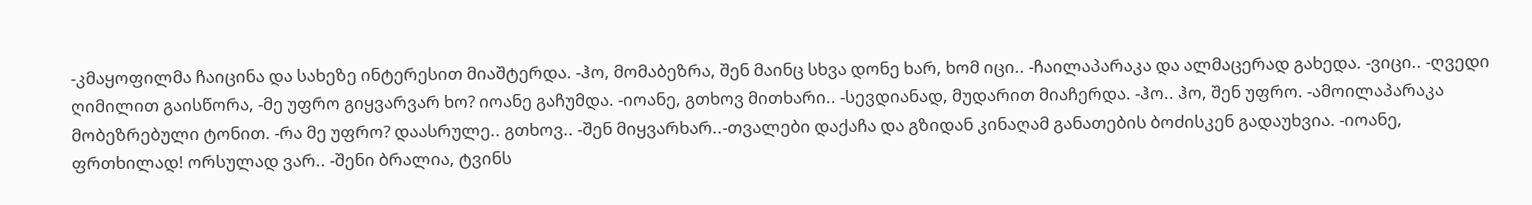-კმაყოფილმა ჩაიცინა და სახეზე ინტერესით მიაშტერდა. -ჰო, მომაბეზრა, შენ მაინც სხვა დონე ხარ, ხომ იცი.. -ჩაილაპარაკა და ალმაცერად გახედა. -ვიცი.. -ღვედი ღიმილით გაისწორა, -მე უფრო გიყვარვარ ხო? იოანე გაჩუმდა. -იოანე, გთხოვ მითხარი.. -სევდიანად, მუდარით მიაჩერდა. -ჰო.. ჰო, შენ უფრო. -ამოილაპარაკა მობეზრებული ტონით. -რა მე უფრო? დაასრულე.. გთხოვ.. -შენ მიყვარხარ..-თვალები დაქაჩა და გზიდან კინაღამ განათების ბოძისკენ გადაუხვია. -იოანე, ფრთხილად! ორსულად ვარ.. -შენი ბრალია, ტვინს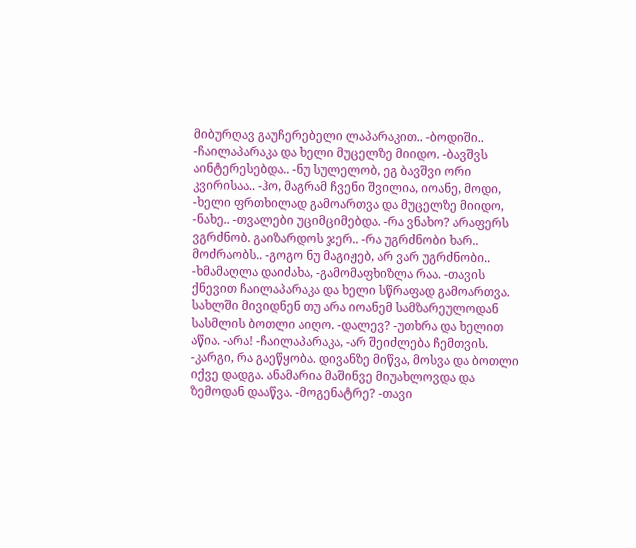მიბურღავ გაუჩერებელი ლაპარაკით.. -ბოდიში.. -ჩაილაპარაკა და ხელი მუცელზე მიიდო. -ბავშვს აინტერესებდა.. -ნუ სულელობ, ეგ ბავშვი ორი კვირისაა.. -ჰო, მაგრამ ჩვენი შვილია, იოანე, მოდი, -ხელი ფრთხილად გამოართვა და მუცელზე მიიდო, -ნახე.. -თვალები უციმციმებდა. -რა ვნახო? არაფერს ვგრძნობ. გაიზარდოს ჯერ.. -რა უგრძნობი ხარ.. მოძრაობს.. -გოგო ნუ მაგიჟებ, არ ვარ უგრძნობი.. -ხმამაღლა დაიძახა, -გამომაფხიზლა რაა. -თავის ქნევით ჩაილაპარაკა და ხელი სწრაფად გამოართვა. სახლში მივიდნენ თუ არა იოანემ სამზარეულოდან სასმლის ბოთლი აიღო. -დალევ? -უთხრა და ხელით აწია. -არა! -ჩაილაპარაკა, -არ შეიძლება ჩემთვის. -კარგი, რა გაეწყობა. დივანზე მიწვა, მოსვა და ბოთლი იქვე დადგა. ანამარია მაშინვე მიუახლოვდა და ზემოდან დააწვა. -მოგენატრე? -თავი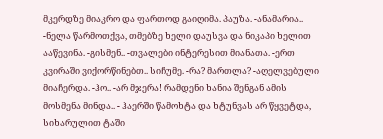მკერდზე მიაკრო და ფართოდ გაიღიმა. პაუზა. -ანამარია.. -ნელა წარმოთქვა, თმებზე ხელი დაუსვა და ნიკაპი ხელით ააწევინა. -გისმენ.. -თვალები ინტერესით მიანათა. -ერთ კვირაში ვიქორწინებთ.. სიჩუმე. -რა? მართლა? -აღელვებული მიაჩერდა. -ჰო.. -არ მჯერა! რამდენი ხანია შენგან ამის მოსმენა მინდა.. - ჰაერში წამოხტა და ხტუნვას არ წყვეტდა, სიხარულით ტაში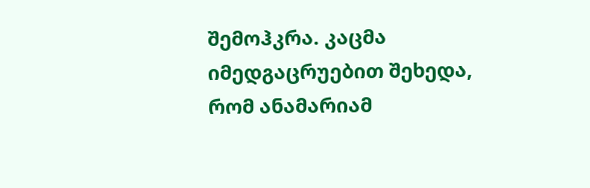შემოჰკრა. კაცმა იმედგაცრუებით შეხედა, რომ ანამარიამ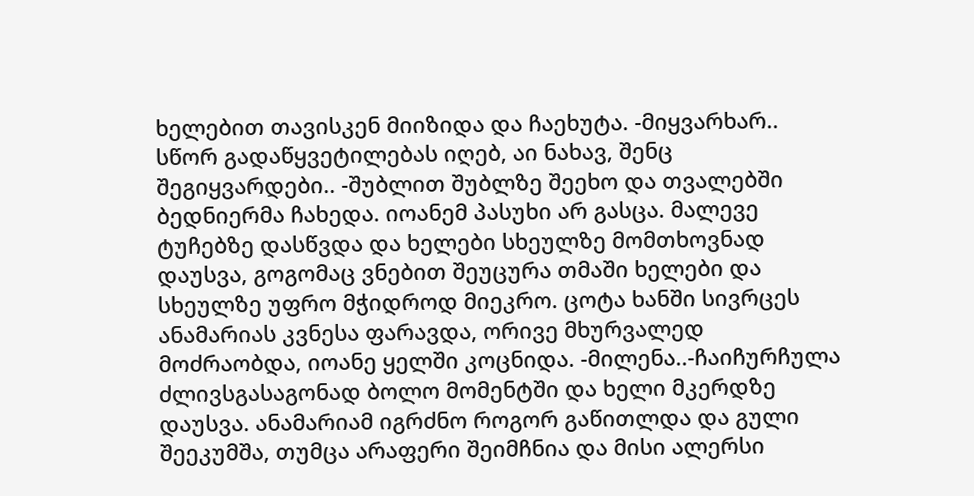ხელებით თავისკენ მიიზიდა და ჩაეხუტა. -მიყვარხარ.. სწორ გადაწყვეტილებას იღებ, აი ნახავ, შენც შეგიყვარდები.. -შუბლით შუბლზე შეეხო და თვალებში ბედნიერმა ჩახედა. იოანემ პასუხი არ გასცა. მალევე ტუჩებზე დასწვდა და ხელები სხეულზე მომთხოვნად დაუსვა, გოგომაც ვნებით შეუცურა თმაში ხელები და სხეულზე უფრო მჭიდროდ მიეკრო. ცოტა ხანში სივრცეს ანამარიას კვნესა ფარავდა, ორივე მხურვალედ მოძრაობდა, იოანე ყელში კოცნიდა. -მილენა..-ჩაიჩურჩულა ძლივსგასაგონად ბოლო მომენტში და ხელი მკერდზე დაუსვა. ანამარიამ იგრძნო როგორ გაწითლდა და გული შეეკუმშა, თუმცა არაფერი შეიმჩნია და მისი ალერსი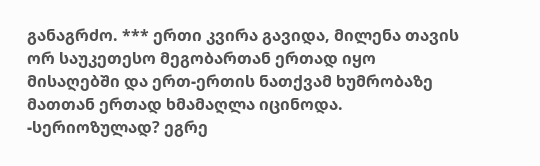განაგრძო. *** ერთი კვირა გავიდა, მილენა თავის ორ საუკეთესო მეგობართან ერთად იყო მისაღებში და ერთ-ერთის ნათქვამ ხუმრობაზე მათთან ერთად ხმამაღლა იცინოდა. -სერიოზულად? ეგრე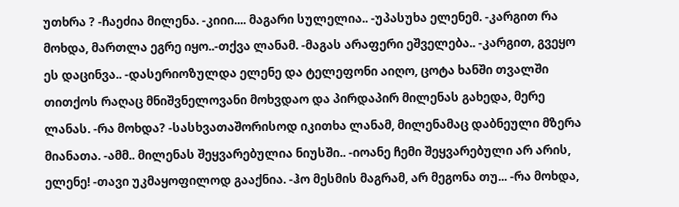უთხრა ? -ჩაეძია მილენა. -კიიი.... მაგარი სულელია.. -უპასუხა ელენემ. -კარგით რა მოხდა, მართლა ეგრე იყო..-თქვა ლანამ. -მაგას არაფერი ეშველება.. -კარგით, გვეყო ეს დაცინვა.. -დასერიოზულდა ელენე და ტელეფონი აიღო, ცოტა ხანში თვალში თითქოს რაღაც მნიშვნელოვანი მოხვდაო და პირდაპირ მილენას გახედა, მერე ლანას. -რა მოხდა? -სასხვათაშორისოდ იკითხა ლანამ, მილენამაც დაბნეული მზერა მიანათა. -ამმ.. მილენას შეყვარებულია ნიუსში.. -იოანე ჩემი შეყვარებული არ არის, ელენე! -თავი უკმაყოფილოდ გააქნია. -ჰო მესმის მაგრამ, არ მეგონა თუ... -რა მოხდა,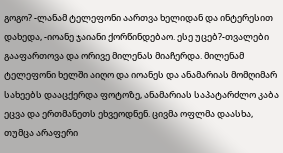გოგო? -ლანამ ტელეფონი აართვა ხელიდან და ინტერესით დახედა, -იოანე ჯაიანი ქორწინდებაო. ესე უცებ?-თვალები გააფართოვა და ორივე მილენას მიაჩერდა. მილენამ ტელეფონი ხელში აიღო და იოანეს და ანამარიას მომღიმარ სახეებს დააცქერდა ფოტოზე, ანამარიას საპატარძლო კაბა ეცვა და ერთმანეთს ეხვეოდნენ. ცივმა ოფლმა დაასხა, თუმცა არაფერი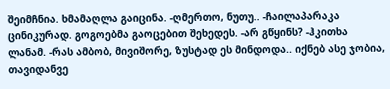შეიმჩნია. ხმამაღლა გაიცინა. -ღმერთო, ნუთუ.. -ჩაილაპარაკა ცინიკურად. გოგოებმა გაოცებით შეხედეს. -არ გწყინს? -ჰკითხა ლანამ. -რას ამბობ, მივიშორე, ზუსტად ეს მინდოდა.. იქნებ ასე ჯობია, თავიდანვე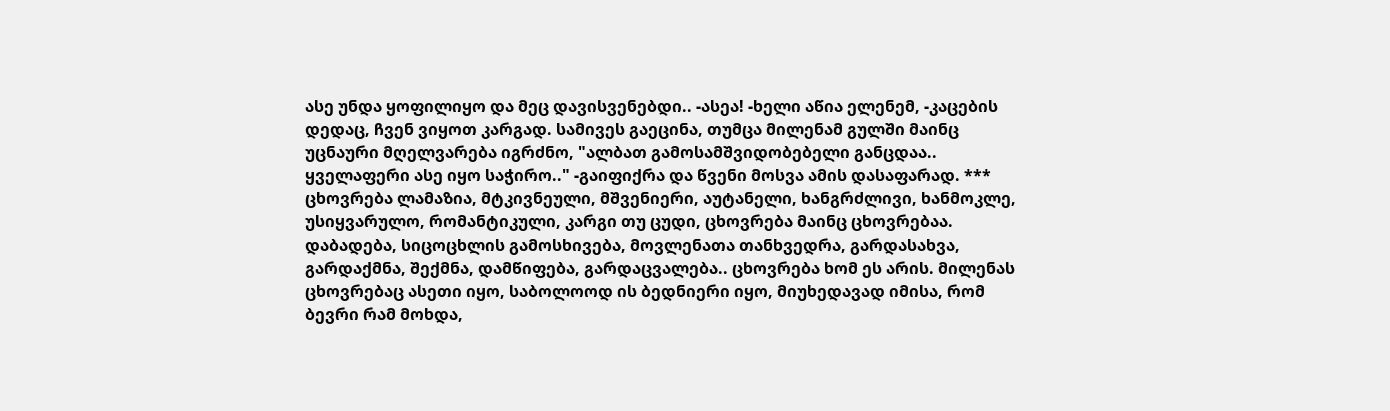ასე უნდა ყოფილიყო და მეც დავისვენებდი.. -ასეა! -ხელი აწია ელენემ, -კაცების დედაც, ჩვენ ვიყოთ კარგად. სამივეს გაეცინა, თუმცა მილენამ გულში მაინც უცნაური მღელვარება იგრძნო, "ალბათ გამოსამშვიდობებელი განცდაა.. ყველაფერი ასე იყო საჭირო.." -გაიფიქრა და წვენი მოსვა ამის დასაფარად. *** ცხოვრება ლამაზია, მტკივნეული, მშვენიერი, აუტანელი, ხანგრძლივი, ხანმოკლე, უსიყვარულო, რომანტიკული, კარგი თუ ცუდი, ცხოვრება მაინც ცხოვრებაა. დაბადება, სიცოცხლის გამოსხივება, მოვლენათა თანხვედრა, გარდასახვა, გარდაქმნა, შექმნა, დამწიფება, გარდაცვალება.. ცხოვრება ხომ ეს არის. მილენას ცხოვრებაც ასეთი იყო, საბოლოოდ ის ბედნიერი იყო, მიუხედავად იმისა, რომ ბევრი რამ მოხდა,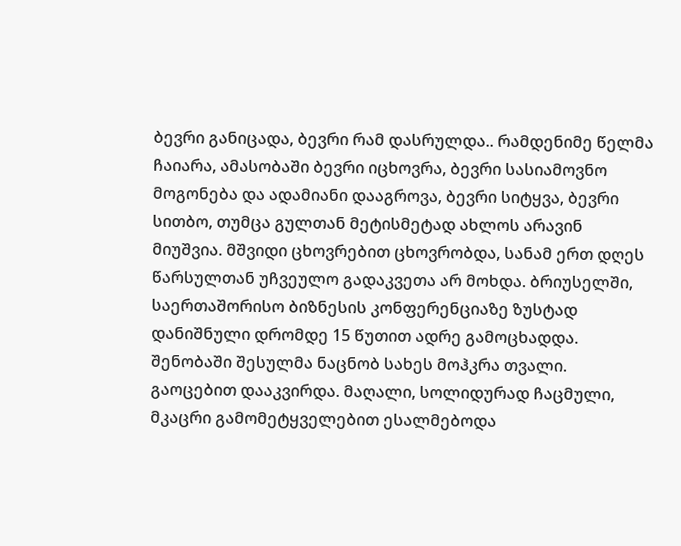ბევრი განიცადა, ბევრი რამ დასრულდა.. რამდენიმე წელმა ჩაიარა, ამასობაში ბევრი იცხოვრა, ბევრი სასიამოვნო მოგონება და ადამიანი დააგროვა, ბევრი სიტყვა, ბევრი სითბო, თუმცა გულთან მეტისმეტად ახლოს არავინ მიუშვია. მშვიდი ცხოვრებით ცხოვრობდა, სანამ ერთ დღეს წარსულთან უჩვეულო გადაკვეთა არ მოხდა. ბრიუსელში, საერთაშორისო ბიზნესის კონფერენციაზე ზუსტად დანიშნული დრომდე 15 წუთით ადრე გამოცხადდა. შენობაში შესულმა ნაცნობ სახეს მოჰკრა თვალი. გაოცებით დააკვირდა. მაღალი, სოლიდურად ჩაცმული, მკაცრი გამომეტყველებით ესალმებოდა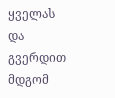ყველას და გვერდით მდგომ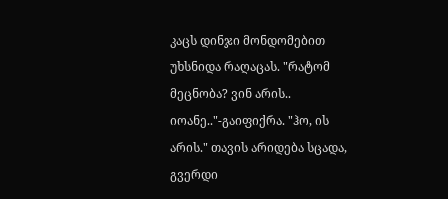კაცს დინჯი მონდომებით უხსნიდა რაღაცას. "რატომ მეცნობა? ვინ არის.. იოანე.."-გაიფიქრა. "ჰო, ის არის." თავის არიდება სცადა, გვერდი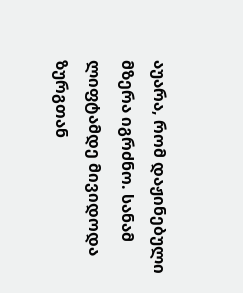აუარა, რომ დაჟინებული მზერა იგრძნო. სანამ ლიფტამდე მივიდოდა ზურგთან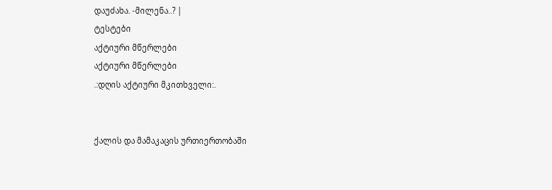დაუძახა. -მილენა..? |
ტესტები
აქტიური მწერლები
აქტიური მწერლები
.:დღის აქტიური მკითხველი:.


ქალის და მამაკაცის ურთიერთობაში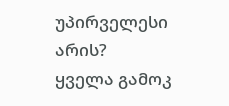უპირველესი არის?
ყველა გამოკ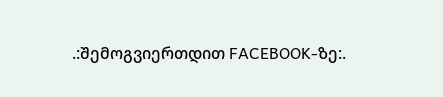.:შემოგვიერთდით FACEBOOK-ზე:.